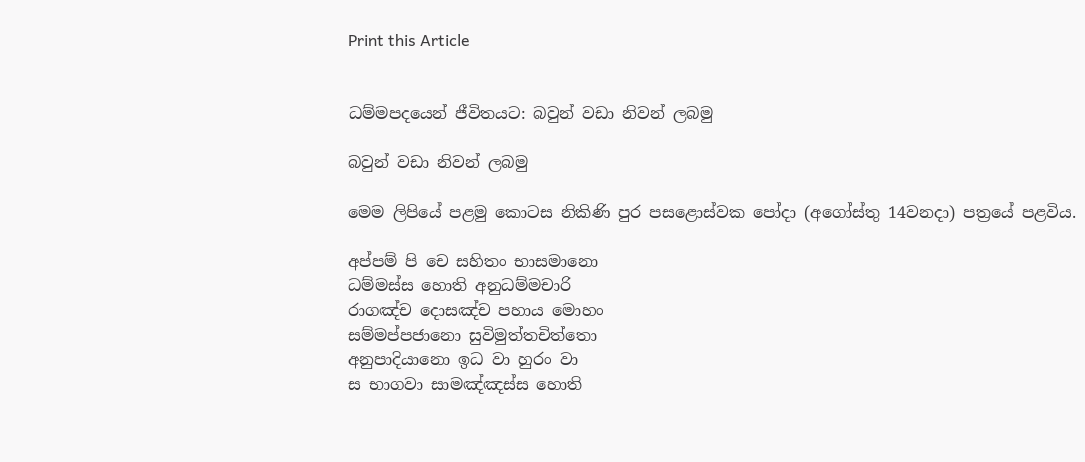Print this Article


ධම්මපදයෙන් ජීවිතයට: බවුන් වඩා නිවන් ලබමු

බවුන් වඩා නිවන් ලබමු

මෙම ලිපියේ පළමු කොටස නිකිණි පුර පසළොස්වක පෝදා (අගෝස්තු 14වනදා) පත්‍රයේ පළවිය.

අප්පම් පි චෙ සහිතං භාසමානො
ධම්මස්ස හොති අනුධම්මචාරි
රාගඤ්ච දොසඤ්ච පහාය මොහං
සම්මප්පජානො සුවිමුත්තචිත්තො
අනුපාදියානො ඉධ වා හුරං වා
ස භාගවා සාමඤ්ඤස්ස හොති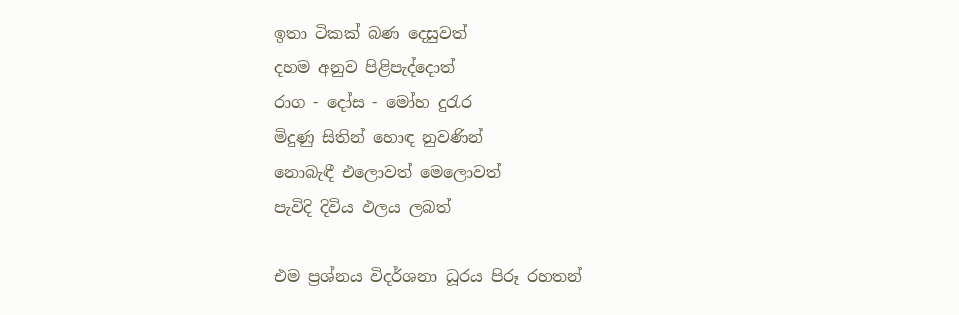ඉතා ටිකක් බණ දෙසුවත්
දහම අනුව පිළිපැද්දොත්
රාග - දෝස - මෝහ දුරැර
මිදුණු සිතින් හොඳ නුවණින්
නොබැඳී එලොවත් මෙලොවත්
පැවිදි දිවිය ඵලය ලබත්

එම ප්‍රශ්නය විදර්ශනා ධූරය පිරූ රහතන්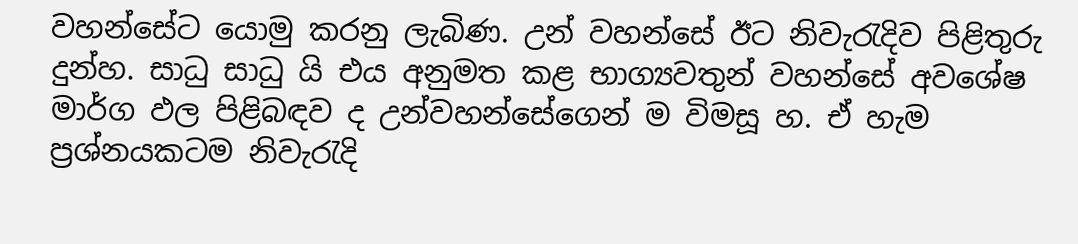වහන්සේට යොමු කරනු ලැබිණ. උන් වහන්සේ ඊට නිවැරැදිව පිළිතුරු දුන්හ. සාධු සාධු යි එය අනුමත කළ භාග්‍යවතුන් වහන්සේ අවශේෂ මාර්ග ඵල පිළිබඳව ද උන්වහන්සේගෙන් ම විමසූ හ. ඒ හැම ප්‍රශ්නයකටම නිවැරැදි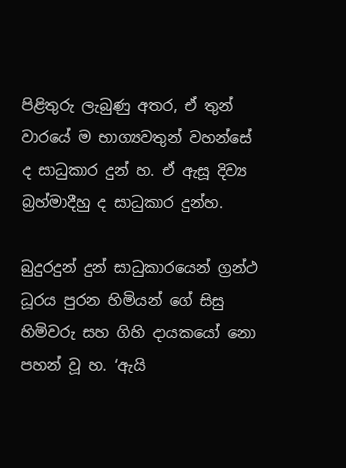පිළිතුරු ලැබුණු අතර, ඒ තුන් වාරයේ ම භාග්‍යවතුන් වහන්සේ ද සාධුකාර දුන් හ. ඒ ඇසූ දිව්‍ය බ්‍රහ්මාදීහු ද සාධුකාර දුන්හ.

බුදුරදුන් දුන් සාධුකාරයෙන් ග්‍රන්ථ ධූරය පුරන හිමියන් ගේ සිසු හිමිවරු සහ ගිහි දායකයෝ නො පහන් වූ හ. ‘ඇයි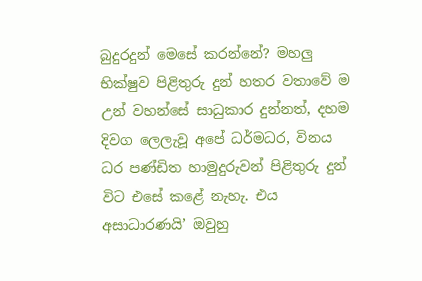බුදුරදුන් මෙසේ කරන්නේ? මහලු භික්ෂුව පිළිතුරු දුන් හතර වතාවේ ම උන් වහන්සේ සාධුකාර දුන්නත්, දහම දිවග ලෙලැවූ අපේ ධර්මධර, විනය ධර පණ්ඩිත හාමුදුරුවන් පිළිතුරු දුන් විට එසේ කළේ නැහැ. එය අසාධාරණයි’ ඔවුහු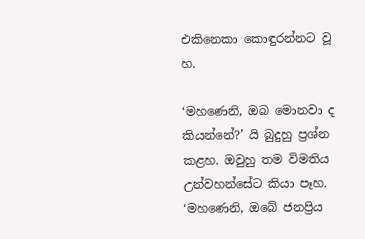එකිනෙකා කොඳුරන්නට වූ හ.

‘මහණෙනි, ඔබ මොනවා ද කියන්නේ?’ යි බුදුහු ප්‍රශ්න කළහ. ඔවුහු තම විමතිය උන්වහන්සේට කියා පෑහ. ‘මහණෙනි, ඔබේ ජනප්‍රිය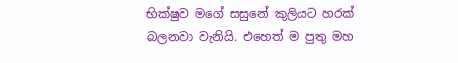භික්ෂුව මගේ සසුනේ කුලියට හරක් බලනවා වැනියි. එහෙත් ම පුතු මහ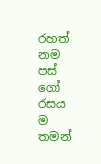රහත් නම පස් ගෝ රසය ම තමන්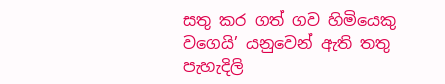සතු කර ගත් ගව හිමියෙකු වගෙයි’ යනුවෙන් ඇති තතු පැහැදිලි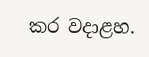කර වදාළහ.